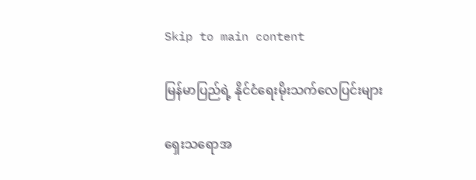Skip to main content

မြန်မာပြည်ရဲ့ နိုင်ငံရေးမိုးသက်လေပြင်းများ

ရှေးသရောအ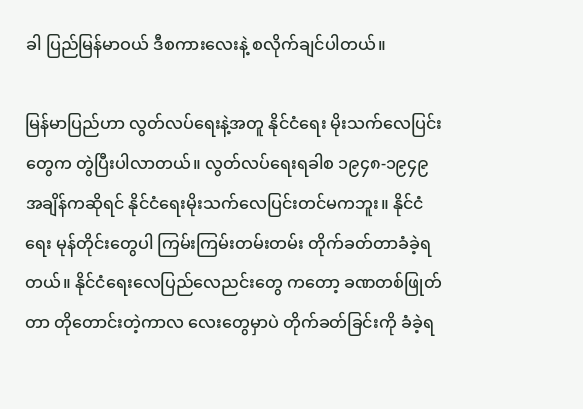ခါ ပြည်မြန်မာဝယ် ဒီစကားလေးနဲ့ စလိုက်ချင်ပါတယ်။

မြန်မာပြည်ဟာ လွတ်လပ်ရေးနဲ့အတူ နိုင်ငံရေး မိုးသက်လေပြင်းတွေက တွဲပြီးပါလာတယ်။ လွတ်လပ်ရေးရခါစ ၁၉၄၈-၁၉၄၉ အချိန်ကဆိုရင် နိုင်ငံရေးမိုးသက်လေပြင်းတင်မကဘူး။ နိုင်ငံရေး မုန်တိုင်းတွေပါ ကြမ်းကြမ်းတမ်းတမ်း တိုက်ခတ်တာခံခဲ့ရတယ်။ နိုင်ငံရေးလေပြည်လေညင်းတွေ ကတော့ ခဏတစ်ဖြုတ်တာ တိုတောင်းတဲ့ကာလ လေးတွေမှာပဲ တိုက်ခတ်ခြင်းကို ခံခဲ့ရ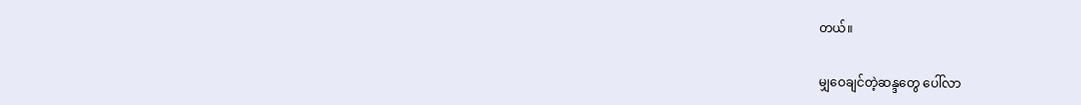တယ်။

မျှဝေချင်တဲ့ဆန္ဒတွေ ပေါ်လာ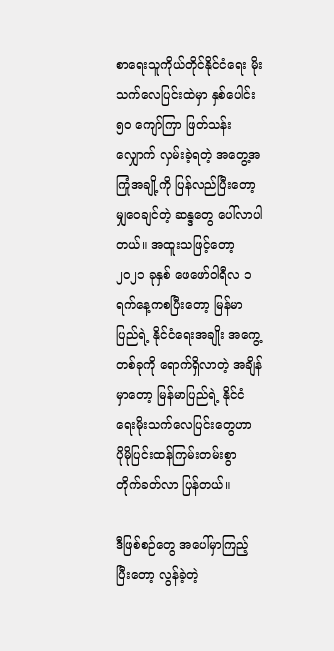စာရေးသူကိုယ်တိုင်နိုင်ငံရေး မိုးသက်လေပြင်းထဲမှာ နှစ်ပေါင်း ၅၀ ကျော်ကြာ ဖြတ်သန်းလျှောက် လှမ်းခဲ့ရတဲ့ အတွေ့အကြုံအချို့ကို ပြန်လည်ပြီးတော့ မျှဝေချင်တဲ့ ဆန္ဒတွေ ပေါ်လာပါတယ်။ အထူးသဖြင့်တော့ ၂၀၂၁ ခုနှစ် ဖေဖော်ဝါရီလ ၁ ရက်နေ့ကစပြီးတော့ မြန်မာပြည်ရဲ့ နိုင်ငံရေးအချိုး အကွေ့တစ်ခုကို ရောက်ရှိလာတဲ့ အချိန်မှာတော့ မြန်မာပြည်ရဲ့ နိုင်ငံရေးမိုးသက်လေပြင်းတွေဟာ ပိုမိုပြင်းထန်ကြမ်းတမ်းစွာ တိုက်ခတ်လာ ပြန်တယ်။

ဒီဖြစ်စဉ်တွေ အပေါ်မှာကြည့်ပြီးတော့ လွန်ခဲ့တဲ့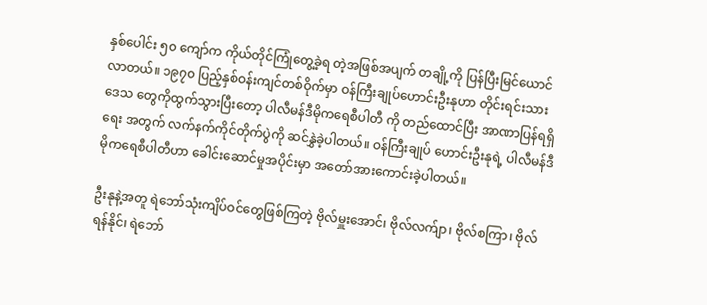နှစ်ပေါင်း ၅၀ ကျော်က ကိုယ်တိုင်ကြုံတွေ့ခဲ့ရ တဲ့အဖြစ်အပျက် တချို့ကို ပြန်ပြီးမြင်ယောင်လာတယ်။ ၁၉၇၀ ပြည့်နှစ်ဝန်းကျင်တစ်ဝိုက်မှာ ဝန်ကြီးချုပ်ဟောင်းဦးနုဟာ တိုင်းရင်းသားဒေသ တွေကိုထွက်သွားပြီးတော့ ပါလီမန်ဒီမိုကရေစီပါတီ ကို တည်ထောင်ပြီး အာဏာပြန်ရရှိရေး အတွက် လက်နက်ကိုင်တိုက်ပွဲကို ဆင်နွှဲခဲ့ပါတယ်။ ဝန်ကြီးချုပ် ဟောင်းဦးနုရဲ့ ပါလီမန်ဒီမိုကရေစီပါတီဟာ ခေါင်းဆောင်မှုအပိုင်းမှာ အတော်အားကောင်းခဲ့ပါတယ်။

ဦးနုနဲ့အတူ ရဲဘော်သုံးကျိပ်ဝင်တွေဖြစ်ကြတဲ့ ဗိုလ်မှူးအောင်၊ ဗိုလ်လက်ျာ၊ ဗိုလ်စကြာ၊ ဗိုလ်ရန်နိုင်၊ ရဲဘော်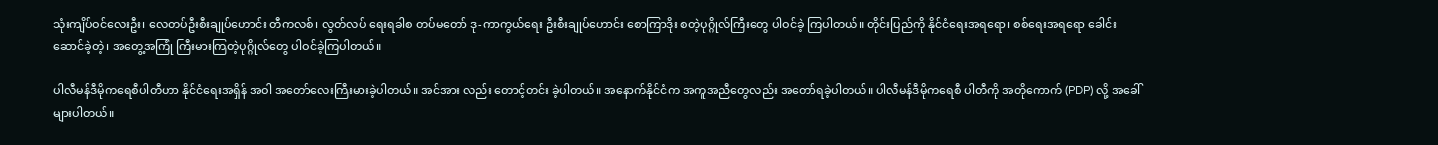သုံးကျိပ်ဝင်လေးဦး၊ လေတပ်ဦးစီးချုပ်ဟောင်း တီကလစ်၊ လွတ်လပ် ရေးရခါစ တပ်မတော် ဒု-ကာကွယ်ရေး ဦးစီးချုပ်ဟောင်း စောကြာဒိုး စတဲ့ပုဂ္ဂိုလ်ကြီးတွေ ပါဝင်ခဲ့ ကြပါတယ်။ တိုင်းပြည်ကို နိုင်ငံရေးအရရော၊ စစ်ရေးအရရော ခေါင်းဆောင်ခဲ့တဲ့၊ အတွေ့အကြုံ ကြီးမားကြတဲ့ပုဂ္ဂိုလ်တွေ ပါဝင်ခဲ့ကြပါတယ်။

ပါလီမန်ဒီမိုကရေစီပါတီဟာ နိုင်ငံရေးအရှိန် အဝါ အတော်လေးကြီးမားခဲ့ပါတယ်။ အင်အား လည်း တောင့်တင်း ခဲ့ပါတယ်။ အနောက်နိုင်ငံက အကူအညီတွေလည်း အတော်ရခဲ့ပါတယ်။ ပါလီမန်ဒီမိုကရေစီ ပါတီကို အတိုကောက် (PDP) လို့ အခေါ်များပါတယ်။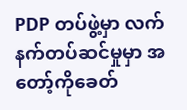PDP တပ်ဖွဲ့မှာ လက်နက်တပ်ဆင်မှုမှာ အတော့်ကိုခေတ်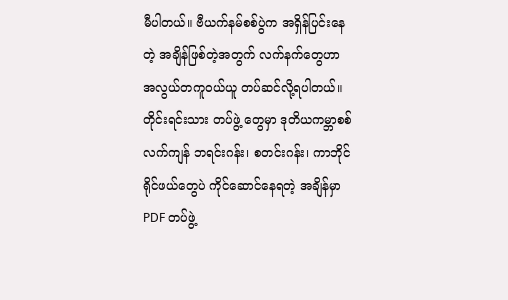မီပါတယ်။ ဗီယက်နမ်စစ်ပွဲက အရှိန်ပြင်းနေတဲ့ အချိန်ဖြစ်တဲ့အတွက် လက်နက်တွေဟာ အလွယ်တကူဝယ်ယူ တပ်ဆင်လို့ရပါတယ်။ တိုင်းရင်းသား တပ်ဖွဲ့ တွေမှာ ဒုတိယကမ္ဘာစစ် လက်ကျန် ဘရင်းဂန်း၊ စတင်းဂန်း၊ ကာဘိုင် ရိုင်ဖယ်တွေပဲ ကိုင်ဆောင်နေရတဲ့ အချိန်မှာ PDF တပ်ဖွဲ့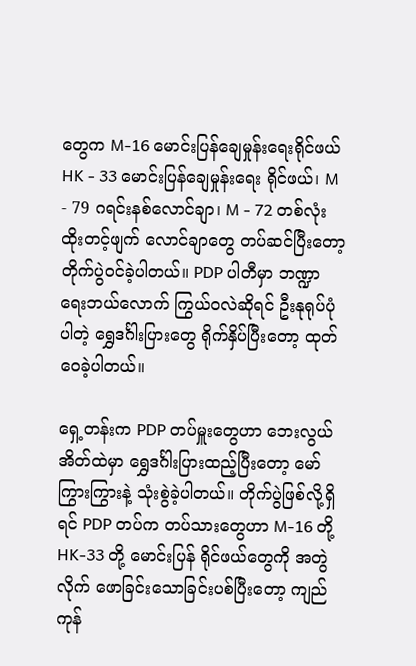တွေက M-16 မောင်းပြန်ချေမှုန်းရေးရိုင်ဖယ် HK - 33 မောင်းပြန်ချေမှုန်းရေး ရိုင်ဖယ်၊ M - 79 ဂရင်းနစ်လောင်ချာ၊ M - 72 တစ်လုံးထိုးတင့်ဖျက် လောင်ချာတွေ တပ်ဆင်ပြီးတော့ တိုက်ပွဲဝင်ခဲ့ပါတယ်။ PDP ပါတီမှာ ဘဏ္ဍာရေးဘယ်လောက် ကြွယ်ဝလဲဆိုရင် ဦးနုရုပ်ပုံပါတဲ့ ရွှေဒင်္ဂါးပြားတွေ ရိုက်နှိပ်ပြီးတော့ ထုတ်ဝေခဲ့ပါတယ်။

ရှေ့တန်းက PDP တပ်မှူးတွေဟာ ဘေးလွယ် အိတ်ထဲမှာ ရွှေဒင်္ဂါးပြားထည့်ပြီးတော့ မော် ကြွားကြွားနဲ့ သုံးစွဲခဲ့ပါတယ်။ တိုက်ပွဲဖြစ်လို့ရှိရင် PDP တပ်က တပ်သားတွေဟာ M-16 တို့ HK-33 တို့ မောင်းပြန် ရိုင်ဖယ်တွေကို အတွဲလိုက် ဖောခြင်းသောခြင်းပစ်ပြီးတော့ ကျည်ကုန်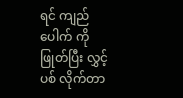ရင် ကျည်ပေါက် ကိုဖြုတ်ပြီး လွှင့်ပစ် လိုက်တာ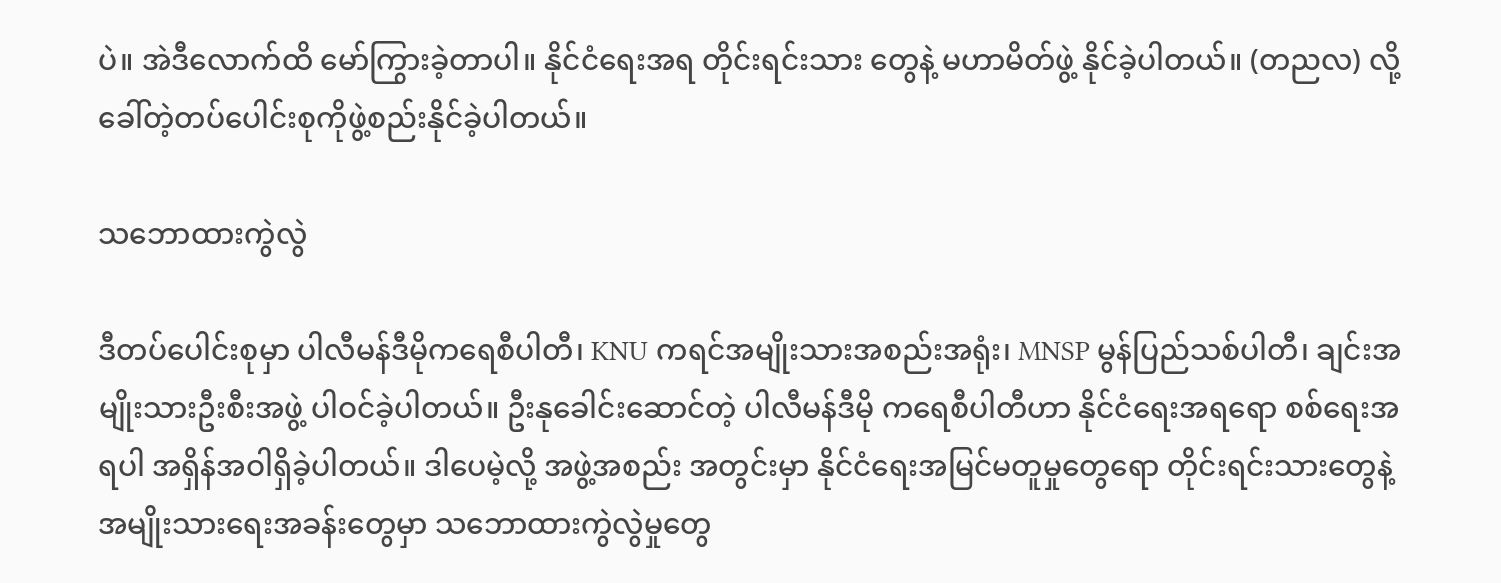ပဲ။ အဲဒီလောက်ထိ မော်ကြွားခဲ့တာပါ။ နိုင်ငံရေးအရ တိုင်းရင်းသား တွေနဲ့ မဟာမိတ်ဖွဲ့ နိုင်ခဲ့ပါတယ်။ (တညလ) လို့ခေါ်တဲ့တပ်ပေါင်းစုကိုဖွဲ့စည်းနိုင်ခဲ့ပါတယ်။

သဘောထားကွဲလွဲ

ဒီတပ်ပေါင်းစုမှာ ပါလီမန်ဒီမိုကရေစီပါတီ၊ KNU ကရင်အမျိုးသားအစည်းအရုံး၊ MNSP မွန်ပြည်သစ်ပါတီ၊ ချင်းအမျိုးသားဦးစီးအဖွဲ့ ပါဝင်ခဲ့ပါတယ်။ ဦးနုခေါင်းဆောင်တဲ့ ပါလီမန်ဒီမို ကရေစီပါတီဟာ နိုင်ငံရေးအရရော စစ်ရေးအရပါ အရှိန်အဝါရှိခဲ့ပါတယ်။ ဒါပေမဲ့လို့ အဖွဲ့အစည်း အတွင်းမှာ နိုင်ငံရေးအမြင်မတူမှုတွေရော တိုင်းရင်းသားတွေနဲ့ အမျိုးသားရေးအခန်းတွေမှာ သဘောထားကွဲလွဲမှုတွေ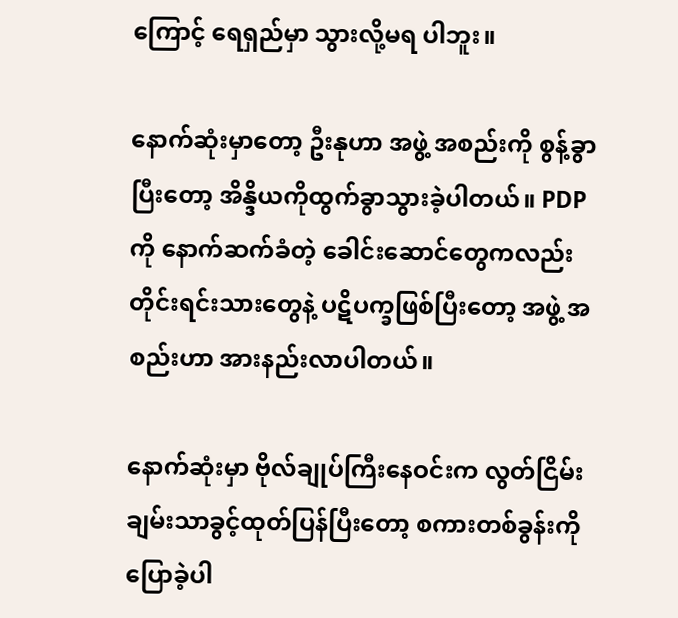ကြောင့် ရေရှည်မှာ သွားလို့မရ ပါဘူး။

နောက်ဆုံးမှာတော့ ဦးနုဟာ အဖွဲ့ အစည်းကို စွန့်ခွာပြီးတော့ အိန္ဒိယကိုထွက်ခွာသွားခဲ့ပါတယ်။ PDP ကို နောက်ဆက်ခံတဲ့ ခေါင်းဆောင်တွေကလည်း တိုင်းရင်းသားတွေနဲ့ ပဋိပက္ခဖြစ်ပြီးတော့ အဖွဲ့ အစည်းဟာ အားနည်းလာပါတယ်။

နောက်ဆုံးမှာ ဗိုလ်ချုပ်ကြီးနေဝင်းက လွတ်ငြိမ်း ချမ်းသာခွင့်ထုတ်ပြန်ပြီးတော့ စကားတစ်ခွန်းကို ပြောခဲ့ပါ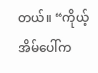တယ်။ “ကိုယ့်အိမ်ပေါ်က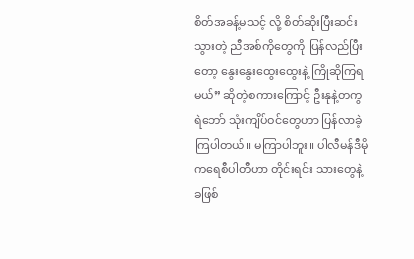စိတ်အခန့်မသင့် လို့ စိတ်ဆိုးပြီးဆင်းသွားတဲ့ ညီအစ်ကိုတွေကို ပြန်လည်ပြီးတော့ နွေးနွေးထွေးထွေးနဲ့ ကြိုဆိုကြရမယ်” ဆိုတဲ့စကားကြောင့် ဦးနုနဲ့တကွ ရဲဘော် သုံးကျိပ်ဝင်တွေဟာ ပြန်လာခဲ့ ကြပါတယ်။ မကြာပါဘူး။ ပါလီမန်ဒီမိုကရေစီပါတီဟာ တိုင်းရင်း သားတွေနဲ့ ခဖြစ်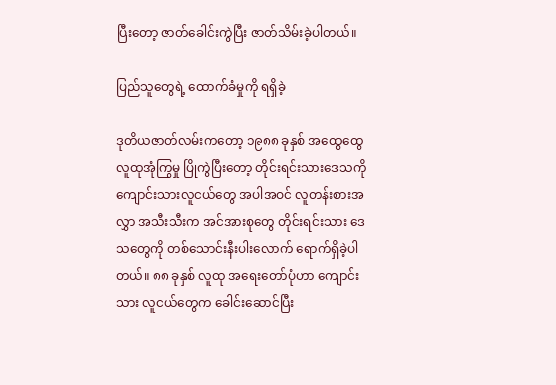ပြီးတော့ ဇာတ်ခေါင်းကွဲပြီး ဇာတ်သိမ်းခဲ့ပါတယ်။

ပြည်သူတွေရဲ့ ထောက်ခံမှုကို ရရှိခဲ့

ဒုတိယဇာတ်လမ်းကတော့ ၁၉၈၈ ခုနှစ် အထွေထွေလူထုအုံကြွမှု ပြိုကွဲပြီးတော့ တိုင်းရင်းသားဒေသကို ကျောင်းသားလူငယ်တွေ အပါအဝင် လူတန်းစားအလွှာ အသီးသီးက အင်အားစုတွေ တိုင်းရင်းသား ဒေသတွေကို တစ်သောင်းနီးပါးလောက် ရောက်ရှိခဲ့ပါတယ်။ ၈၈ ခုနှစ် လူထု အရေးတော်ပုံဟာ ကျောင်းသား လူငယ်တွေက ခေါင်းဆောင်ပြီး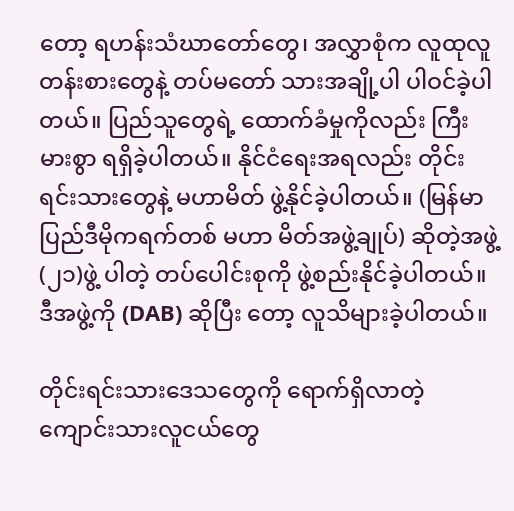တော့ ရဟန်းသံဃာတော်တွေ၊ အလွှာစုံက လူထုလူတန်းစားတွေနဲ့ တပ်မတော် သားအချို့ပါ ပါဝင်ခဲ့ပါတယ်။ ပြည်သူတွေရဲ့ ထောက်ခံမှုကိုလည်း ကြီးမားစွာ ရရှိခဲ့ပါတယ်။ နိုင်ငံရေးအရလည်း တိုင်းရင်းသားတွေနဲ့ မဟာမိတ် ဖွဲ့နိုင်ခဲ့ပါတယ်။ (မြန်မာပြည်ဒီမိုကရက်တစ် မဟာ မိတ်အဖွဲ့ချုပ်) ဆိုတဲ့အဖွဲ့ (၂၁)ဖွဲ့ ပါတဲ့ တပ်ပေါင်းစုကို ဖွဲ့စည်းနိုင်ခဲ့ပါတယ်။ ဒီအဖွဲ့ကို (DAB) ဆိုပြီး တော့ လူသိများခဲ့ပါတယ်။

တိုင်းရင်းသားဒေသတွေကို ရောက်ရှိလာတဲ့ ကျောင်းသားလူငယ်တွေ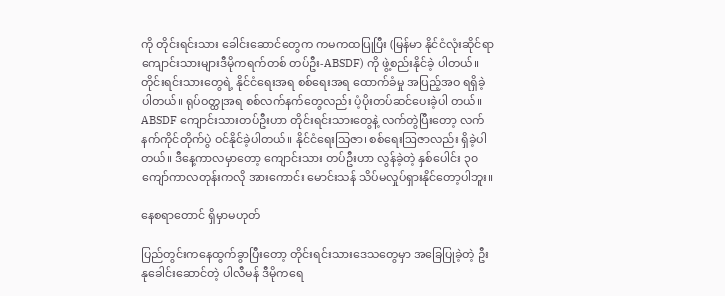ကို တိုင်းရင်းသား ခေါင်းဆောင်တွေက ကမကထပြုပြီး (မြန်မာ နိုင်ငံလုံးဆိုင်ရာ ကျောင်းသားများဒီမိုကရက်တစ် တပ်ဦး-ABSDF) ကို ဖွဲ့စည်းနိုင်ခဲ့ ပါတယ်။ တိုင်းရင်းသားတွေရဲ့ နိုင်ငံရေးအရ စစ်ရေးအရ ထောက်ခံမှု အပြည့်အဝ ရရှိခဲ့ပါတယ်။ ရုပ်ဝတ္ထုအရ စစ်လက်နက်တွေလည်း ပံ့ပိုးတပ်ဆင်ပေးခဲ့ပါ တယ်။ ABSDF ကျောင်းသားတပ်ဦးဟာ တိုင်းရင်းသားတွေနဲ့ လက်တွဲပြီးတော့ လက်နက်ကိုင်တိုက်ပွဲ ဝင်နိုင်ခဲ့ပါတယ်။ နိုင်ငံရေးသြဇာ၊ စစ်ရေးဩဇာလည်း ရှိခဲ့ပါတယ်။ ဒီနေ့ကာလမှာတော့ ကျောင်းသား တပ်ဦးဟာ လွန်ခဲ့တဲ့ နှစ်ပေါင်း ၃၀ ကျော်ကာလတုန်းကလို အားကောင်း မောင်းသန် သိပ်မလှုပ်ရှားနိုင်တော့ပါဘူး။

နေစရာတောင် ရှိမှာမဟုတ်

ပြည်တွင်းကနေထွက်ခွာပြီးတော့ တိုင်းရင်းသားဒေသတွေမှာ အခြေပြုခဲ့တဲ့ ဦးနုခေါင်းဆောင်တဲ့ ပါလီမန် ဒီမိုကရေ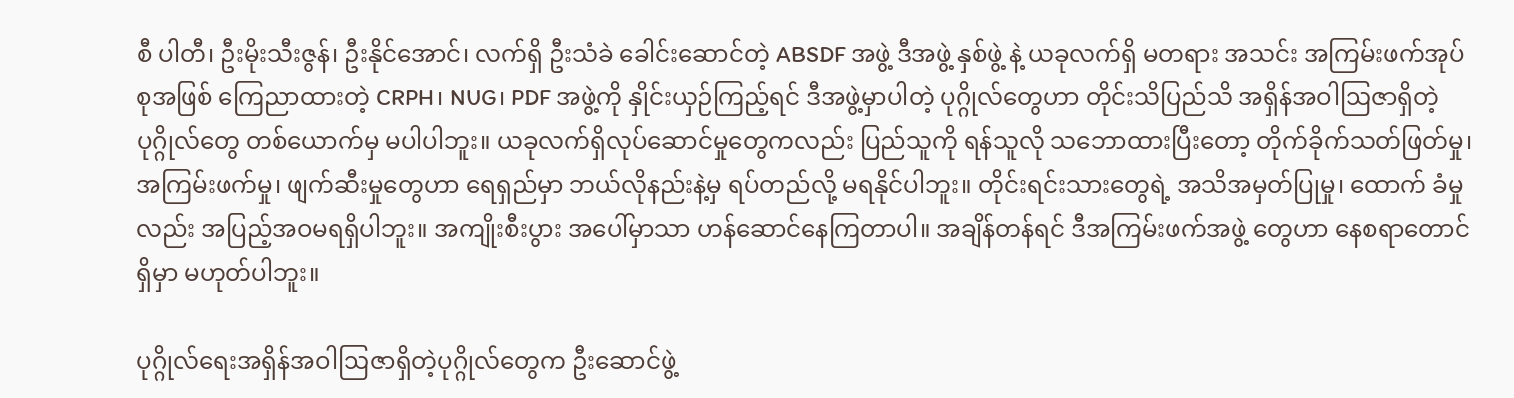စီ ပါတီ၊ ဦးမိုးသီးဇွန်၊ ဦးနိုင်အောင်၊ လက်ရှိ ဦးသံခဲ ခေါင်းဆောင်တဲ့ ABSDF အဖွဲ့ ဒီအဖွဲ့ နှစ်ဖွဲ့ နဲ့ ယခုလက်ရှိ မတရား အသင်း အကြမ်းဖက်အုပ်စုအဖြစ် ကြေညာထားတဲ့ CRPH၊ NUG၊ PDF အဖွဲ့ကို နှိုင်းယှဉ်ကြည့်ရင် ဒီအဖွဲ့မှာပါတဲ့ ပုဂ္ဂိုလ်တွေဟာ တိုင်းသိပြည်သိ အရှိန်အဝါဩဇာရှိတဲ့ ပုဂ္ဂိုလ်တွေ တစ်ယောက်မှ မပါပါဘူး။ ယခုလက်ရှိလုပ်ဆောင်မှုတွေကလည်း ပြည်သူကို ရန်သူလို သဘောထားပြီးတော့ တိုက်ခိုက်သတ်ဖြတ်မှု၊ အကြမ်းဖက်မှု၊ ဖျက်ဆီးမှုတွေဟာ ရေရှည်မှာ ဘယ်လိုနည်းနဲ့မှ ရပ်တည်လို့ မရနိုင်ပါဘူး။ တိုင်းရင်းသားတွေရဲ့ အသိအမှတ်ပြုမှု၊ ထောက် ခံမှုလည်း အပြည့်အဝမရရှိပါဘူး။ အကျိုးစီးပွား အပေါ်မှာသာ ဟန်ဆောင်နေကြတာပါ။ အချိန်တန်ရင် ဒီအကြမ်းဖက်အဖွဲ့ တွေဟာ နေစရာတောင် ရှိမှာ မဟုတ်ပါဘူး။

ပုဂ္ဂိုလ်ရေးအရှိန်အဝါဩဇာရှိတဲ့ပုဂ္ဂိုလ်တွေက ဦးဆောင်ဖွဲ့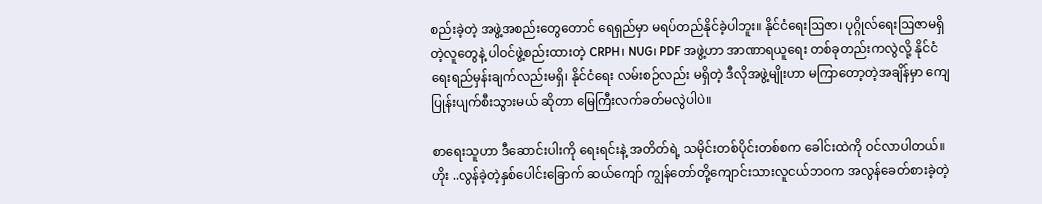စည်းခဲ့တဲ့ အဖွဲ့အစည်းတွေတောင် ရေရှည်မှာ မရပ်တည်နိုင်ခဲ့ပါဘူး။ နိုင်ငံရေးဩဇာ၊ ပုဂ္ဂိုလ်ရေးဩဇာမရှိတဲ့လူတွေနဲ့ ပါဝင်ဖွဲ့စည်းထားတဲ့ CRPH၊ NUG၊ PDF အဖွဲ့ဟာ အာဏာရယူရေး တစ်ခုတည်းကလွဲလို့ နိုင်ငံရေးရည်မှန်းချက်လည်းမရှိ၊ နိုင်ငံရေး လမ်းစဉ်လည်း မရှိတဲ့ ဒီလိုအဖွဲ့မျိုးဟာ မကြာတော့တဲ့အချိန်မှာ ကျေပြုန်းပျက်စီးသွားမယ် ဆိုတာ မြေကြီးလက်ခတ်မလွဲပါပဲ။

စာရေးသူဟာ ဒီဆောင်းပါးကို ရေးရင်းနဲ့ အတိတ်ရဲ့ သမိုင်းတစ်ပိုင်းတစ်စက ခေါင်းထဲကို ဝင်လာပါတယ်။ ဟိုး ..လွန်ခဲ့တဲ့နှစ်ပေါင်းခြောက် ဆယ်ကျော် ကျွန်တော်တို့ကျောင်းသားလူငယ်ဘဝက အလွန်ခေတ်စားခဲ့တဲ့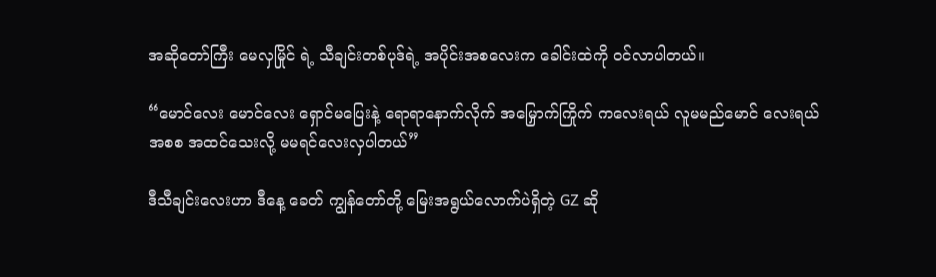အဆိုတော်ကြီး မေလှမြိုင် ရဲ့ သီချင်းတစ်ပုဒ်ရဲ့ အပိုင်းအစလေးက ခေါင်းထဲကို ဝင်လာပါတယ်။

“မောင်လေး မောင်လေး ရှောင်မပြေးနဲ့ ရောရာနောက်လိုက် အမြှောက်ကြိုက် ကလေးရယ် လူမမည်မောင် လေးရယ် အစစ အထင်သေးလို့ မမရင်လေးလှပါတယ်”

ဒီသီချင်းလေးဟာ ဒီနေ့ ခေတ် ကျွန်တော်တို့ မြေးအရွယ်လောက်ပဲရှိတဲ့ GZ ဆို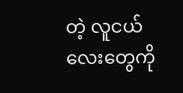တဲ့ လူငယ်လေးတွေကို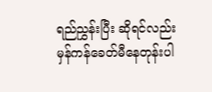ရည်ညွှန်းပြီး ဆိုရင်လည်း မှန်ကန်ခေတ်မီနေတုန်းပါ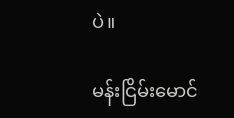ပဲ။

မန်းငြိမ်းမောင်